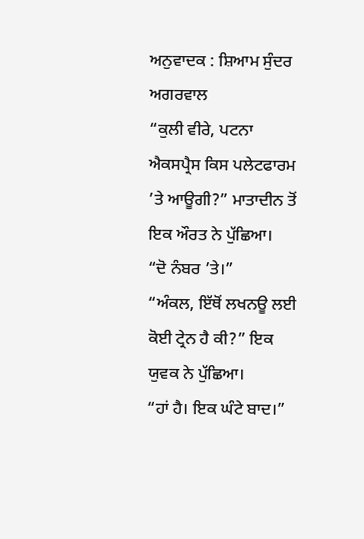ਅਨੁਵਾਦਕ : ਸ਼ਿਆਮ ਸੁੰਦਰ ਅਗਰਵਾਲ
“ਕੁਲੀ ਵੀਰੇ, ਪਟਨਾ ਐਕਸਪ੍ਰੈਸ ਕਿਸ ਪਲੇਟਫਾਰਮ ’ਤੇ ਆਊਗੀ?” ਮਾਤਾਦੀਨ ਤੋਂ ਇਕ ਔਰਤ ਨੇ ਪੁੱਛਿਆ।
“ਦੋ ਨੰਬਰ ’ਤੇ।”
“ਅੰਕਲ, ਇੱਥੋਂ ਲਖਨਊ ਲਈ ਕੋਈ ਟ੍ਰੇਨ ਹੈ ਕੀ?” ਇਕ ਯੁਵਕ ਨੇ ਪੁੱਛਿਆ।
“ਹਾਂ ਹੈ। ਇਕ ਘੰਟੇ ਬਾਦ।”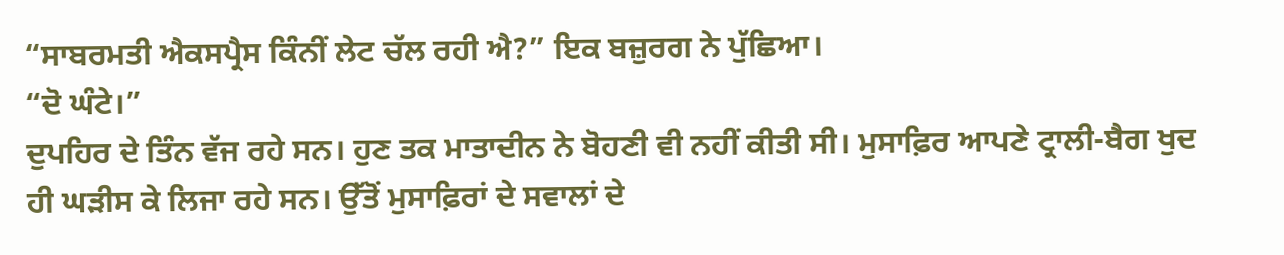“ਸਾਬਰਮਤੀ ਐਕਸਪ੍ਰੈਸ ਕਿੰਨੀਂ ਲੇਟ ਚੱਲ ਰਹੀ ਐ?” ਇਕ ਬਜ਼ੁਰਗ ਨੇ ਪੁੱਛਿਆ।
“ਦੋ ਘੰਟੇ।”
ਦੁਪਹਿਰ ਦੇ ਤਿੰਨ ਵੱਜ ਰਹੇ ਸਨ। ਹੁਣ ਤਕ ਮਾਤਾਦੀਨ ਨੇ ਬੋਹਣੀ ਵੀ ਨਹੀਂ ਕੀਤੀ ਸੀ। ਮੁਸਾਫ਼ਿਰ ਆਪਣੇ ਟ੍ਰਾਲੀ-ਬੈਗ ਖੁਦ ਹੀ ਘੜੀਸ ਕੇ ਲਿਜਾ ਰਹੇ ਸਨ। ਉੱਤੋਂ ਮੁਸਾਫ਼ਿਰਾਂ ਦੇ ਸਵਾਲਾਂ ਦੇ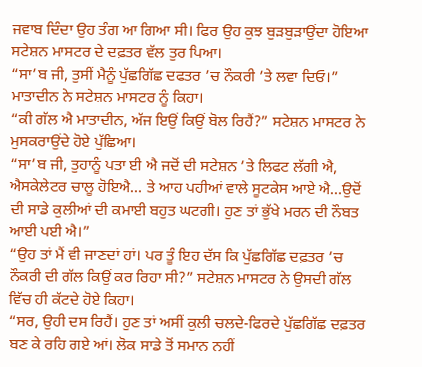ਜਵਾਬ ਦਿੰਦਾ ਉਹ ਤੰਗ ਆ ਗਿਆ ਸੀ। ਫਿਰ ਉਹ ਕੁਝ ਬੁੜਬੁੜਾਉਂਦਾ ਹੋਇਆ ਸਟੇਸ਼ਨ ਮਾਸਟਰ ਦੇ ਦਫ਼ਤਰ ਵੱਲ ਤੁਰ ਪਿਆ।
“ਸਾ’ਬ ਜੀ, ਤੁਸੀਂ ਮੈਨੂੰ ਪੁੱਛਗਿੱਛ ਦਫਤਰ ’ਚ ਨੌਕਰੀ ’ਤੇ ਲਵਾ ਦਿਓ।” ਮਾਤਾਦੀਨ ਨੇ ਸਟੇਸ਼ਨ ਮਾਸਟਰ ਨੂੰ ਕਿਹਾ।
“ਕੀ ਗੱਲ ਐ ਮਾਤਾਦੀਨ, ਅੱਜ ਇਉਂ ਕਿਉਂ ਬੋਲ ਰਿਹੈਂ?” ਸਟੇਸ਼ਨ ਮਾਸਟਰ ਨੇ ਮੁਸਕਰਾਉਂਦੇ ਹੋਏ ਪੁੱਛਿਆ।
“ਸਾ’ਬ ਜੀ, ਤੁਹਾਨੂੰ ਪਤਾ ਈ ਐ ਜਦੋਂ ਦੀ ਸਟੇਸ਼ਨ ’ਤੇ ਲਿਫਟ ਲੱਗੀ ਐ, ਐਸਕੇਲੇਟਰ ਚਾਲੂ ਹੋਇਐ… ਤੇ ਆਹ ਪਹੀਆਂ ਵਾਲੇ ਸੂਟਕੇਸ ਆਏ ਐ…ਉਦੋਂ ਦੀ ਸਾਡੇ ਕੁਲੀਆਂ ਦੀ ਕਮਾਈ ਬਹੁਤ ਘਟਗੀ। ਹੁਣ ਤਾਂ ਭੁੱਖੇ ਮਰਨ ਦੀ ਨੌਬਤ ਆਈ ਪਈ ਐ।”
“ਉਹ ਤਾਂ ਮੈਂ ਵੀ ਜਾਣਦਾਂ ਹਾਂ। ਪਰ ਤੂੰ ਇਹ ਦੱਸ ਕਿ ਪੁੱਛਗਿੱਛ ਦਫ਼ਤਰ ’ਚ ਨੌਕਰੀ ਦੀ ਗੱਲ ਕਿਉਂ ਕਰ ਰਿਹਾ ਸੀ?” ਸਟੇਸ਼ਨ ਮਾਸਟਰ ਨੇ ਉਸਦੀ ਗੱਲ ਵਿੱਚ ਹੀ ਕੱਟਦੇ ਹੋਏ ਕਿਹਾ।
“ਸਰ, ਉਹੀ ਦਸ ਰਿਹੈਂ। ਹੁਣ ਤਾਂ ਅਸੀਂ ਕੁਲੀ ਚਲਦੇ-ਫਿਰਦੇ ਪੁੱਛਗਿੱਛ ਦਫ਼ਤਰ ਬਣ ਕੇ ਰਹਿ ਗਏ ਆਂ। ਲੋਕ ਸਾਡੇ ਤੋਂ ਸਮਾਨ ਨਹੀਂ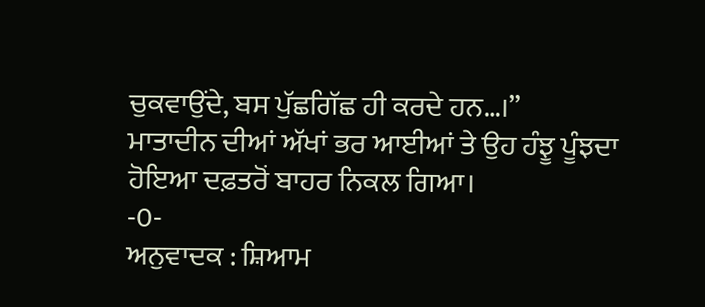ਚੁਕਵਾਉਂਦੇ, ਬਸ ਪੁੱਛਗਿੱਛ ਹੀ ਕਰਦੇ ਹਨ…।”
ਮਾਤਾਦੀਨ ਦੀਆਂ ਅੱਖਾਂ ਭਰ ਆਈਆਂ ਤੇ ਉਹ ਹੰਝੂ ਪੂੰਝਦਾ ਹੋਇਆ ਦਫ਼ਤਰੋਂ ਬਾਹਰ ਨਿਕਲ ਗਿਆ।
-0-
ਅਨੁਵਾਦਕ : ਸ਼ਿਆਮ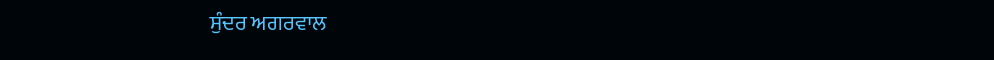ਸੁੰਦਰ ਅਗਰਵਾਲ